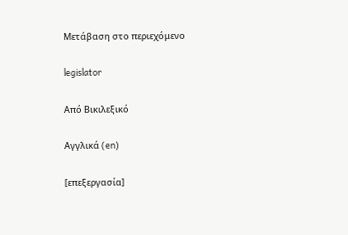Μετάβαση στο περιεχόμενο

legislator

Από Βικιλεξικό

Αγγλικά (en)

[επεξεργασία]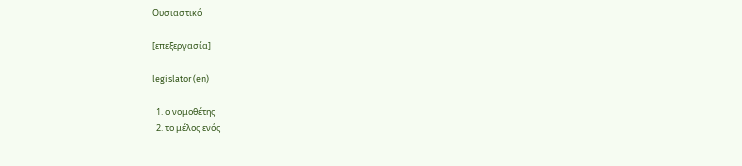Ουσιαστικό

[επεξεργασία]

legislator (en)

  1. ο νομοθέτης
  2. το μέλος ενός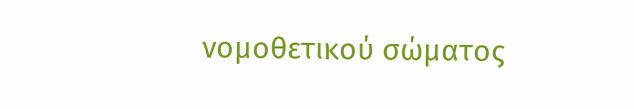νομοθετικού σώματος